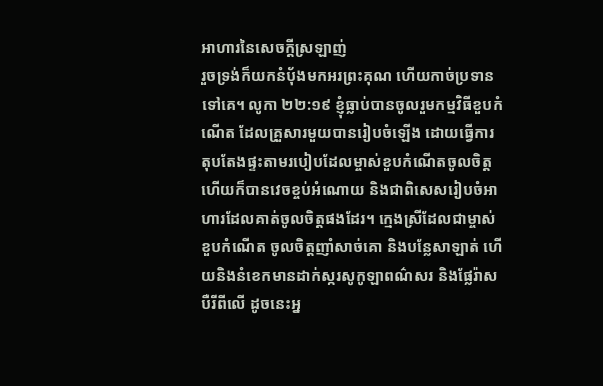អាហារនៃសេចក្តីស្រឡាញ់
រួចទ្រង់ក៏យកនំបុ័ងមកអរព្រះគុណ ហើយកាច់ប្រទានទៅគេ។ លូកា ២២:១៩ ខ្ញុំធ្លាប់បានចូលរួមកម្មវិធីខួបកំណើត ដែលគ្រួសារមួយបានរៀបចំឡើង ដោយធ្វើការតុបតែងផ្ទះតាមរបៀបដែលម្ចាស់ខួបកំណើតចូលចិត្ត ហើយក៏បានវេចខ្ចប់អំណោយ និងជាពិសេសរៀបចំអាហារដែលគាត់ចូលចិត្តផងដែរ។ ក្មេងស្រីដែលជាម្ចាស់ខួបកំណើត ចូលចិត្តញាំសាច់គោ និងបន្លែសាឡាត់ ហើយនិងនំខេកមានដាក់ស្ករសូកូឡាពណ៌សរ និងផ្លែរ៉ាសបឺរីពីលើ ដូចនេះអ្ន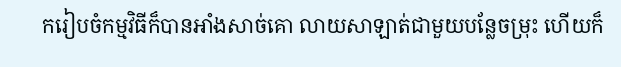ករៀបចំកម្មវិធីក៏បានអាំងសាច់គោ លាយសាឡាត់ជាមួយបន្លែចម្រុះ ហើយក៏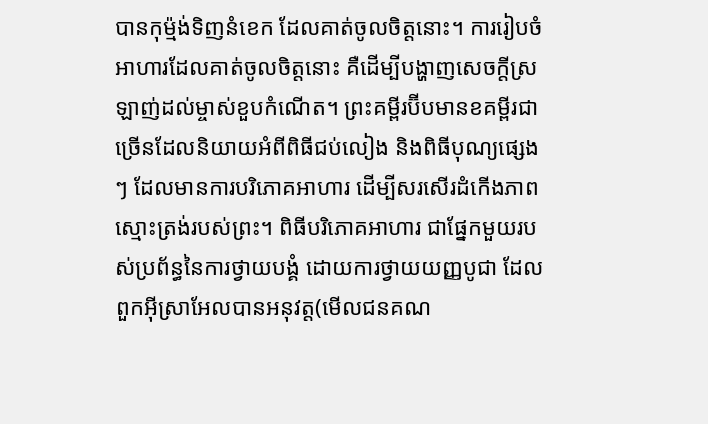បានកុម្ម៉ង់ទិញនំខេក ដែលគាត់ចូលចិត្តនោះ។ ការរៀបចំអាហារដែលគាត់ចូលចិត្តនោះ គឺដើម្បីបង្ហាញសេចក្តីស្រឡាញ់ដល់ម្ចាស់ខួបកំណើត។ ព្រះគម្ពីរប៊ីបមានខគម្ពីរជាច្រើនដែលនិយាយអំពីពិធីជប់លៀង និងពិធីបុណ្យផ្សេងៗ ដែលមានការបរិភោគអាហារ ដើម្បីសរសើរដំកើងភាពស្មោះត្រង់របស់ព្រះ។ ពិធីបរិភោគអាហារ ជាផ្នែកមួយរបស់ប្រព័ន្ធនៃការថ្វាយបង្គំ ដោយការថ្វាយយញ្ញបូជា ដែលពួកអ៊ីស្រាអែលបានអនុវត្ត(មើលជនគណ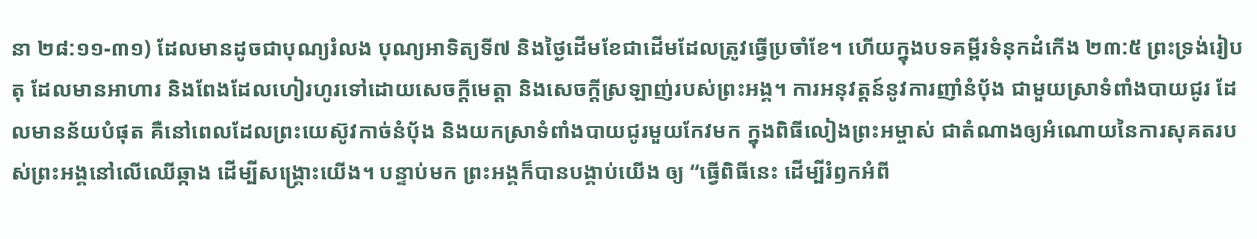នា ២៨:១១-៣១) ដែលមានដូចជាបុណ្យរំលង បុណ្យអាទិត្យទី៧ និងថ្ងៃដើមខែជាដើមដែលត្រូវធ្វើប្រចាំខែ។ ហើយក្នុងបទគម្ពីរទំនុកដំកើង ២៣:៥ ព្រះទ្រង់រៀបតុ ដែលមានអាហារ និងពែងដែលហៀរហូរទៅដោយសេចក្តីមេត្តា និងសេចក្តីស្រឡាញ់របស់ព្រះអង្គ។ ការអនុវត្តន៍នូវការញាំនំប៉័ង ជាមួយស្រាទំពាំងបាយជូរ ដែលមានន័យបំផុត គឺនៅពេលដែលព្រះយេស៊ូវកាច់នំប៉័ង និងយកស្រាទំពាំងបាយជូរមួយកែវមក ក្នុងពិធីលៀងព្រះអម្ចាស់ ជាតំណាងឲ្យអំណោយនៃការសុគតរបស់ព្រះអង្គនៅលើឈើឆ្កាង ដើម្បីសង្គ្រោះយើង។ បន្ទាប់មក ព្រះអង្គក៏បានបង្គាប់យើង ឲ្យ “ធ្វើពិធីនេះ ដើម្បីរំឭកអំពី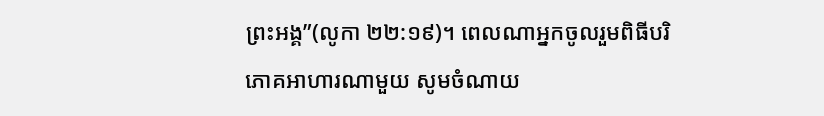ព្រះអង្គ”(លូកា ២២:១៩)។ ពេលណាអ្នកចូលរួមពិធីបរិភោគអាហារណាមួយ សូមចំណាយ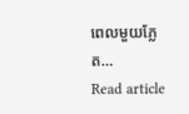ពេលមួយភ្លែត…
Read article